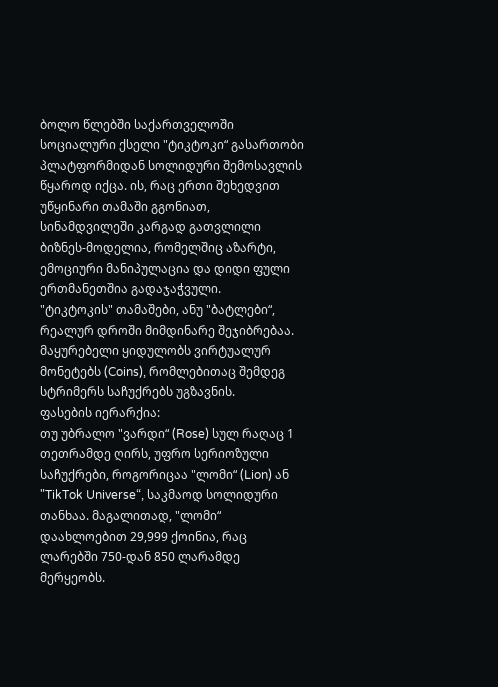ბოლო წლებში საქართველოში სოციალური ქსელი "ტიკტოკი“ გასართობი პლატფორმიდან სოლიდური შემოსავლის წყაროდ იქცა. ის, რაც ერთი შეხედვით უწყინარი თამაში გგონიათ, სინამდვილეში კარგად გათვლილი ბიზნეს-მოდელია, რომელშიც აზარტი, ემოციური მანიპულაცია და დიდი ფული ერთმანეთშია გადაჯაჭვული.
"ტიკტოკის" თამაშები, ანუ "ბატლები“, რეალურ დროში მიმდინარე შეჯიბრებაა. მაყურებელი ყიდულობს ვირტუალურ მონეტებს (Coins), რომლებითაც შემდეგ სტრიმერს საჩუქრებს უგზავნის.
ფასების იერარქია:
თუ უბრალო "ვარდი“ (Rose) სულ რაღაც 1 თეთრამდე ღირს, უფრო სერიოზული საჩუქრები, როგორიცაა "ლომი“ (Lion) ან "TikTok Universe“, საკმაოდ სოლიდური თანხაა. მაგალითად, "ლომი“ დაახლოებით 29,999 ქოინია, რაც ლარებში 750-დან 850 ლარამდე მერყეობს.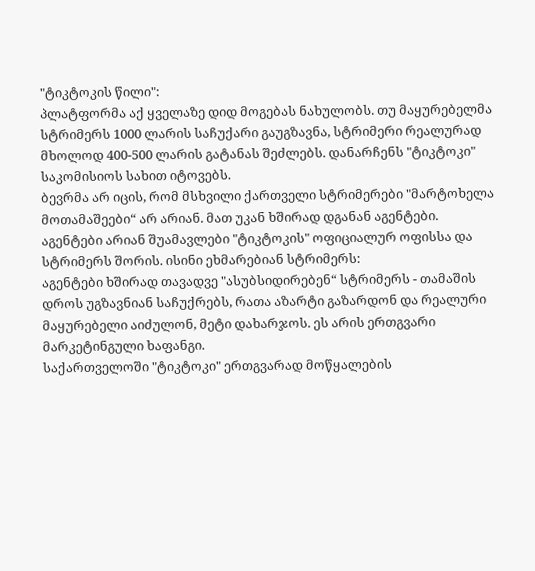"ტიკტოკის წილი":
პლატფორმა აქ ყველაზე დიდ მოგებას ნახულობს. თუ მაყურებელმა სტრიმერს 1000 ლარის საჩუქარი გაუგზავნა, სტრიმერი რეალურად მხოლოდ 400-500 ლარის გატანას შეძლებს. დანარჩენს "ტიკტოკი" საკომისიოს სახით იტოვებს.
ბევრმა არ იცის, რომ მსხვილი ქართველი სტრიმერები "მარტოხელა მოთამაშეები“ არ არიან. მათ უკან ხშირად დგანან აგენტები. აგენტები არიან შუამავლები "ტიკტოკის" ოფიციალურ ოფისსა და სტრიმერს შორის. ისინი ეხმარებიან სტრიმერს:
აგენტები ხშირად თავადვე "ასუბსიდირებენ“ სტრიმერს - თამაშის დროს უგზავნიან საჩუქრებს, რათა აზარტი გაზარდონ და რეალური მაყურებელი აიძულონ, მეტი დახარჯოს. ეს არის ერთგვარი მარკეტინგული ხაფანგი.
საქართველოში "ტიკტოკი" ერთგვარად მოწყალების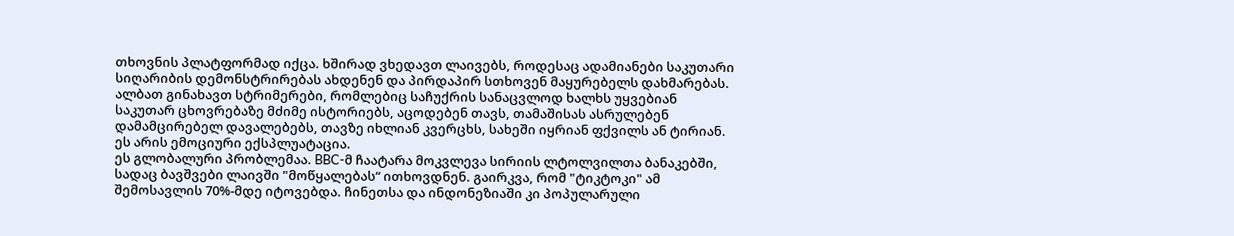თხოვნის პლატფორმად იქცა. ხშირად ვხედავთ ლაივებს, როდესაც ადამიანები საკუთარი სიღარიბის დემონსტრირებას ახდენენ და პირდაპირ სთხოვენ მაყურებელს დახმარებას.
ალბათ გინახავთ სტრიმერები, რომლებიც საჩუქრის სანაცვლოდ ხალხს უყვებიან საკუთარ ცხოვრებაზე მძიმე ისტორიებს, აცოდებენ თავს, თამაშისას ასრულებენ დამამცირებელ დავალებებს, თავზე იხლიან კვერცხს, სახეში იყრიან ფქვილს ან ტირიან. ეს არის ემოციური ექსპლუატაცია.
ეს გლობალური პრობლემაა. BBC-მ ჩაატარა მოკვლევა სირიის ლტოლვილთა ბანაკებში, სადაც ბავშვები ლაივში "მოწყალებას“ ითხოვდნენ. გაირკვა, რომ "ტიკტოკი" ამ შემოსავლის 70%-მდე იტოვებდა. ჩინეთსა და ინდონეზიაში კი პოპულარული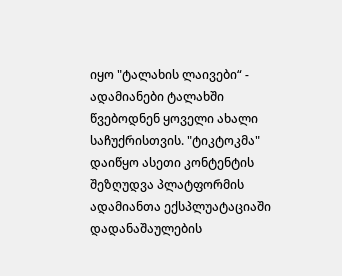იყო "ტალახის ლაივები“ - ადამიანები ტალახში წვებოდნენ ყოველი ახალი საჩუქრისთვის. "ტიკტოკმა" დაიწყო ასეთი კონტენტის შეზღუდვა პლატფორმის ადამიანთა ექსპლუატაციაში დადანაშაულების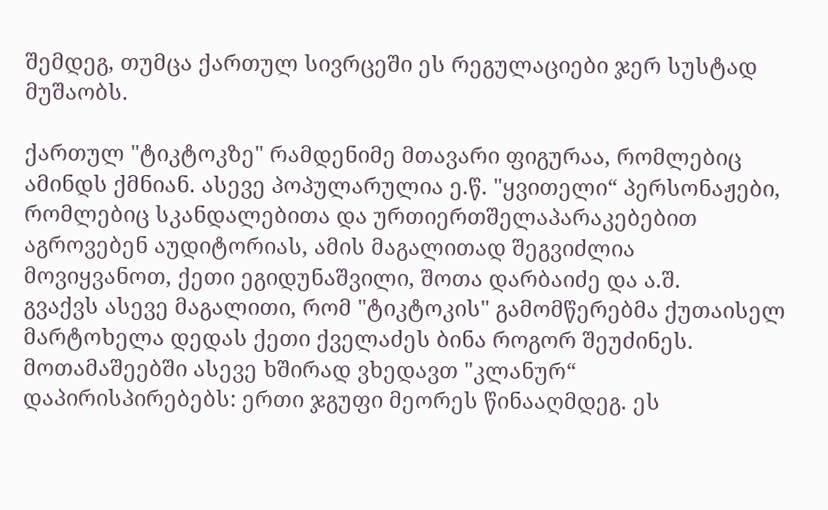შემდეგ, თუმცა ქართულ სივრცეში ეს რეგულაციები ჯერ სუსტად მუშაობს.

ქართულ "ტიკტოკზე" რამდენიმე მთავარი ფიგურაა, რომლებიც ამინდს ქმნიან. ასევე პოპულარულია ე.წ. "ყვითელი“ პერსონაჟები, რომლებიც სკანდალებითა და ურთიერთშელაპარაკებებით აგროვებენ აუდიტორიას, ამის მაგალითად შეგვიძლია მოვიყვანოთ, ქეთი ეგიდუნაშვილი, შოთა დარბაიძე და ა.შ.
გვაქვს ასევე მაგალითი, რომ "ტიკტოკის" გამომწერებმა ქუთაისელ მარტოხელა დედას ქეთი ქველაძეს ბინა როგორ შეუძინეს.
მოთამაშეებში ასევე ხშირად ვხედავთ "კლანურ“ დაპირისპირებებს: ერთი ჯგუფი მეორეს წინააღმდეგ. ეს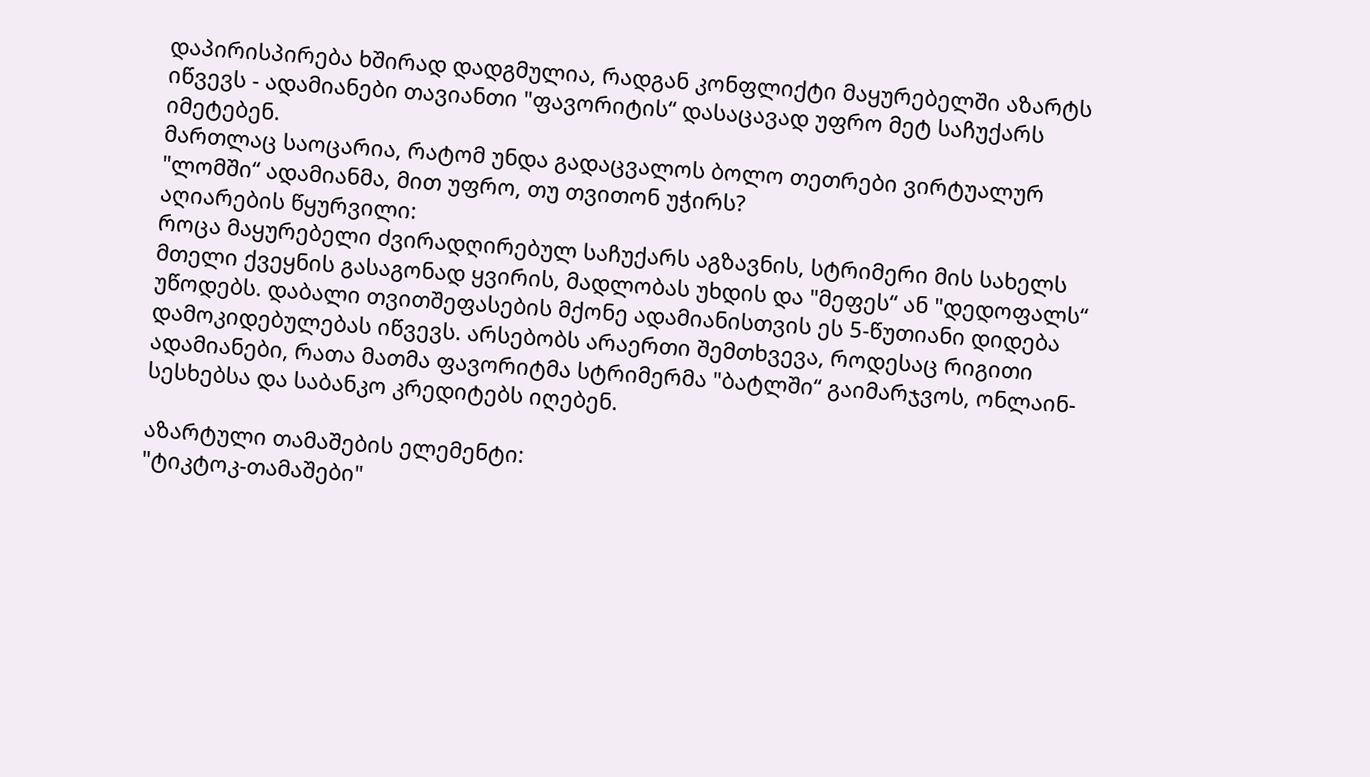დაპირისპირება ხშირად დადგმულია, რადგან კონფლიქტი მაყურებელში აზარტს იწვევს - ადამიანები თავიანთი "ფავორიტის“ დასაცავად უფრო მეტ საჩუქარს იმეტებენ.
მართლაც საოცარია, რატომ უნდა გადაცვალოს ბოლო თეთრები ვირტუალურ "ლომში“ ადამიანმა, მით უფრო, თუ თვითონ უჭირს?
აღიარების წყურვილი:
როცა მაყურებელი ძვირადღირებულ საჩუქარს აგზავნის, სტრიმერი მის სახელს მთელი ქვეყნის გასაგონად ყვირის, მადლობას უხდის და "მეფეს“ ან "დედოფალს“ უწოდებს. დაბალი თვითშეფასების მქონე ადამიანისთვის ეს 5-წუთიანი დიდება დამოკიდებულებას იწვევს. არსებობს არაერთი შემთხვევა, როდესაც რიგითი ადამიანები, რათა მათმა ფავორიტმა სტრიმერმა "ბატლში“ გაიმარჯვოს, ონლაინ-სესხებსა და საბანკო კრედიტებს იღებენ.

აზარტული თამაშების ელემენტი:
"ტიკტოკ-თამაშები"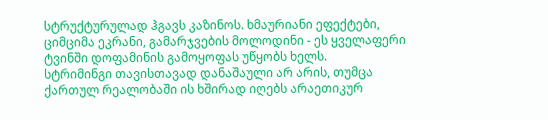სტრუქტურულად ჰგავს კაზინოს. ხმაურიანი ეფექტები, ციმციმა ეკრანი, გამარჯვების მოლოდინი - ეს ყველაფერი ტვინში დოფამინის გამოყოფას უწყობს ხელს.
სტრიმინგი თავისთავად დანაშაული არ არის, თუმცა ქართულ რეალობაში ის ხშირად იღებს არაეთიკურ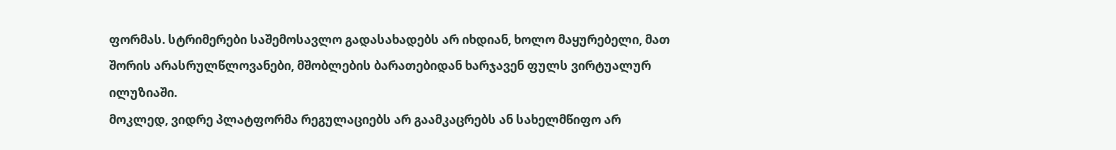ფორმას. სტრიმერები საშემოსავლო გადასახადებს არ იხდიან, ხოლო მაყურებელი, მათ შორის არასრულწლოვანები, მშობლების ბარათებიდან ხარჯავენ ფულს ვირტუალურ ილუზიაში.
მოკლედ, ვიდრე პლატფორმა რეგულაციებს არ გაამკაცრებს ან სახელმწიფო არ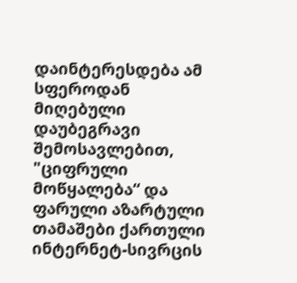დაინტერესდება ამ სფეროდან მიღებული დაუბეგრავი შემოსავლებით, "ციფრული მოწყალება“ და ფარული აზარტული თამაშები ქართული ინტერნეტ-სივრცის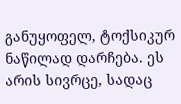განუყოფელ, ტოქსიკურ ნაწილად დარჩება. ეს არის სივრცე, სადაც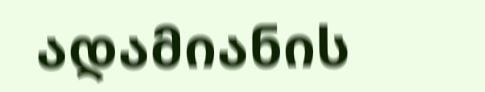ადამიანის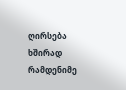ღირსება ხშირად რამდენიმე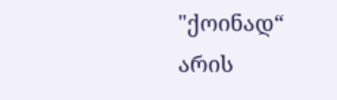"ქოინად“ არის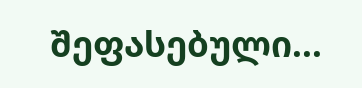შეფასებული...